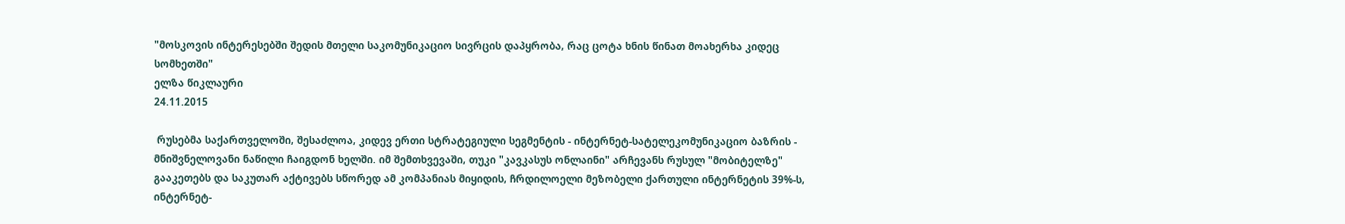"მოსკოვის ინტერესებში შედის მთელი საკომუნიკაციო სივრცის დაპყრობა, რაც ცოტა ხნის წინათ მოახერხა კიდეც სომხეთში"
ელზა წიკლაური
24.11.2015

 რუსებმა საქართველოში, შესაძლოა, კიდევ ერთი სტრატეგიული სეგმენტის - ინტერნეტ-სატელეკომუნიკაციო ბაზრის - მნიშვნელოვანი ნაწილი ჩაიგდონ ხელში. იმ შემთხვევაში, თუკი "კავკასუს ონლაინი" არჩევანს რუსულ "მობიტელზე" გააკეთებს და საკუთარ აქტივებს სწორედ ამ კომპანიას მიყიდის, ჩრდილოელი მეზობელი ქართული ინტერნეტის 39%-ს, ინტერნეტ-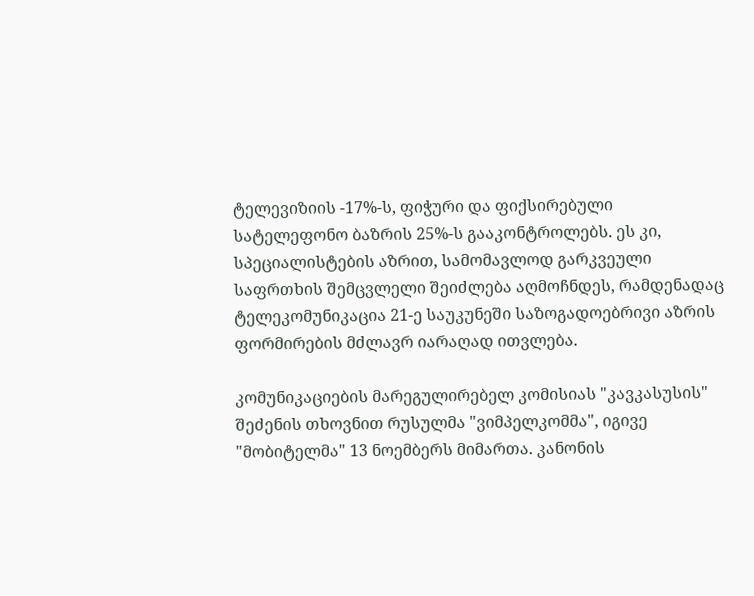ტელევიზიის -17%-ს, ფიჭური და ფიქსირებული სატელეფონო ბაზრის 25%-ს გააკონტროლებს. ეს კი, სპეციალისტების აზრით, სამომავლოდ გარკვეული საფრთხის შემცვლელი შეიძლება აღმოჩნდეს, რამდენადაც ტელეკომუნიკაცია 21-ე საუკუნეში საზოგადოებრივი აზრის ფორმირების მძლავრ იარაღად ითვლება.

კომუნიკაციების მარეგულირებელ კომისიას "კავკასუსის" შეძენის თხოვნით რუსულმა "ვიმპელკომმა", იგივე "მობიტელმა" 13 ნოემბერს მიმართა. კანონის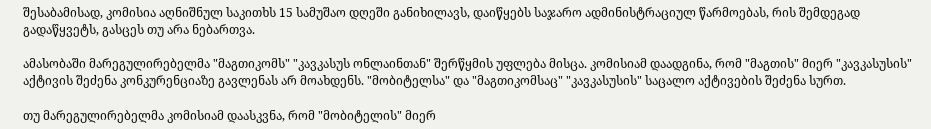შესაბამისად, კომისია აღნიშნულ საკითხს 15 სამუშაო დღეში განიხილავს, დაიწყებს საჯარო ადმინისტრაციულ წარმოებას, რის შემდეგად გადაწყვეტს, გასცეს თუ არა ნებართვა.

ამასობაში მარეგულირებელმა "მაგთიკომს" "კავკასუს ონლაინთან" შერწყმის უფლება მისცა. კომისიამ დაადგინა, რომ "მაგთის" მიერ "კავკასუსის" აქტივის შეძენა კონკურენციაზე გავლენას არ მოახდენს. "მობიტელსა" და "მაგთიკომსაც" "კავკასუსის" საცალო აქტივების შეძენა სურთ.

თუ მარეგულირებელმა კომისიამ დაასკვნა, რომ "მობიტელის" მიერ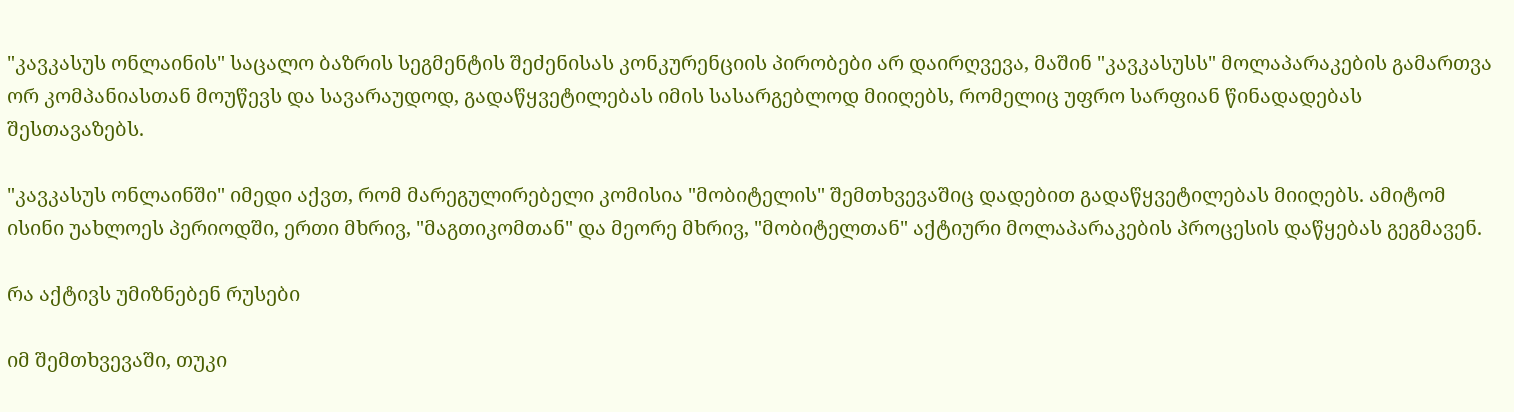"კავკასუს ონლაინის" საცალო ბაზრის სეგმენტის შეძენისას კონკურენციის პირობები არ დაირღვევა, მაშინ "კავკასუსს" მოლაპარაკების გამართვა ორ კომპანიასთან მოუწევს და სავარაუდოდ, გადაწყვეტილებას იმის სასარგებლოდ მიიღებს, რომელიც უფრო სარფიან წინადადებას შესთავაზებს.

"კავკასუს ონლაინში" იმედი აქვთ, რომ მარეგულირებელი კომისია "მობიტელის" შემთხვევაშიც დადებით გადაწყვეტილებას მიიღებს. ამიტომ ისინი უახლოეს პერიოდში, ერთი მხრივ, "მაგთიკომთან" და მეორე მხრივ, "მობიტელთან" აქტიური მოლაპარაკების პროცესის დაწყებას გეგმავენ.

რა აქტივს უმიზნებენ რუსები

იმ შემთხვევაში, თუკი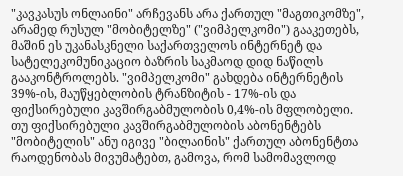"კავკასუს ონლაინი" არჩევანს არა ქართულ "მაგთიკომზე", არამედ რუსულ "მობიტელზე" ("ვიმპელკომი") გააკეთებს, მაშინ ეს უკანასკნელი საქართველოს ინტერნეტ და სატელეკომუნიკაციო ბაზრის საკმაოდ დიდ ნაწილს გააკონტროლებს. "ვიმპელკომი" გახდება ინტერნეტის 39%-ის, მაუწყებლობის ტრანზიტის - 17%-ის და ფიქსირებული კავშირგაბმულობის 0,4%-ის მფლობელი. თუ ფიქსირებული კავშირგაბმულობის აბონენტებს "მობიტელის" ანუ იგივე "ბილაინის" ქართულ აბონენტთა რაოდენობას მივუმატებთ, გამოვა, რომ სამომავლოდ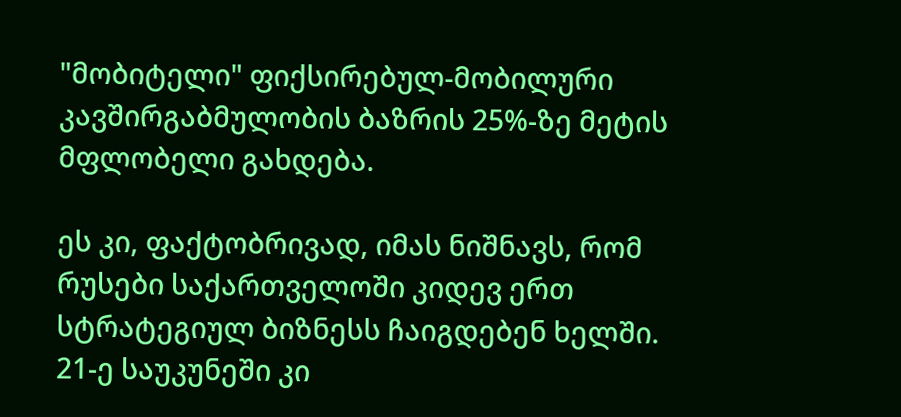"მობიტელი" ფიქსირებულ-მობილური კავშირგაბმულობის ბაზრის 25%-ზე მეტის მფლობელი გახდება.

ეს კი, ფაქტობრივად, იმას ნიშნავს, რომ რუსები საქართველოში კიდევ ერთ სტრატეგიულ ბიზნესს ჩაიგდებენ ხელში. 21-ე საუკუნეში კი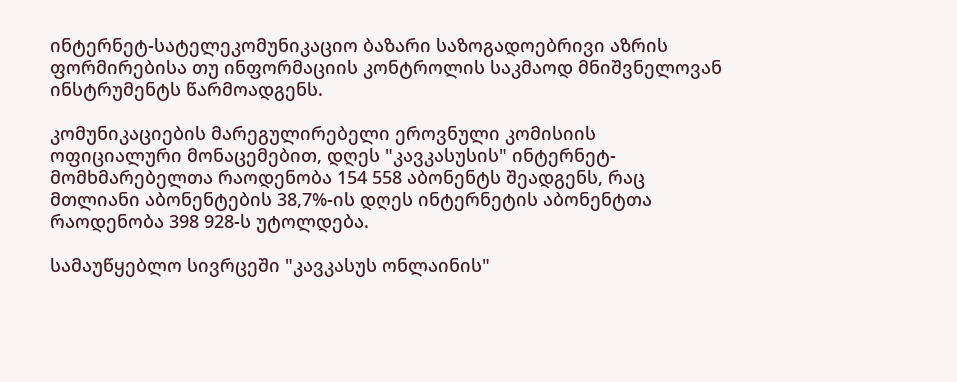ინტერნეტ-სატელეკომუნიკაციო ბაზარი საზოგადოებრივი აზრის ფორმირებისა თუ ინფორმაციის კონტროლის საკმაოდ მნიშვნელოვან ინსტრუმენტს წარმოადგენს.

კომუნიკაციების მარეგულირებელი ეროვნული კომისიის ოფიციალური მონაცემებით, დღეს "კავკასუსის" ინტერნეტ-მომხმარებელთა რაოდენობა 154 558 აბონენტს შეადგენს, რაც მთლიანი აბონენტების 38,7%-ის დღეს ინტერნეტის აბონენტთა რაოდენობა 398 928-ს უტოლდება.

სამაუწყებლო სივრცეში "კავკასუს ონლაინის"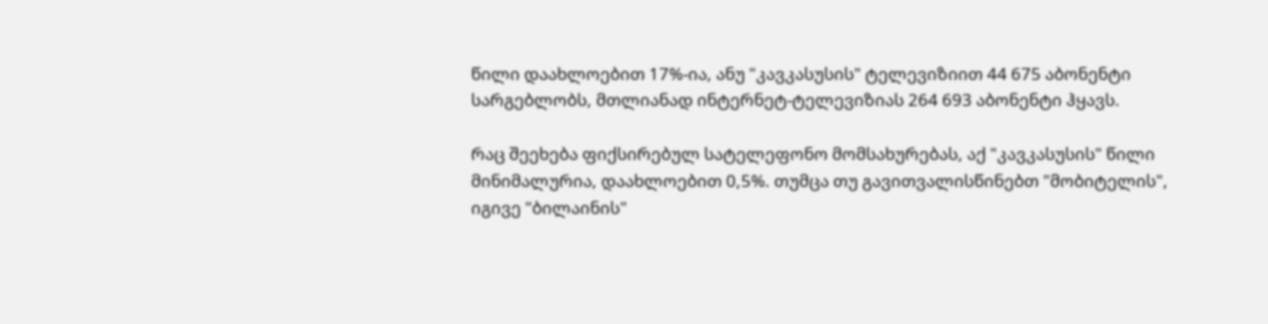წილი დაახლოებით 17%-ია, ანუ "კავკასუსის" ტელევიზიით 44 675 აბონენტი სარგებლობს, მთლიანად ინტერნეტ-ტელევიზიას 264 693 აბონენტი ჰყავს.

რაც შეეხება ფიქსირებულ სატელეფონო მომსახურებას, აქ "კავკასუსის" წილი მინიმალურია, დაახლოებით 0,5%. თუმცა თუ გავითვალისწინებთ "მობიტელის", იგივე "ბილაინის"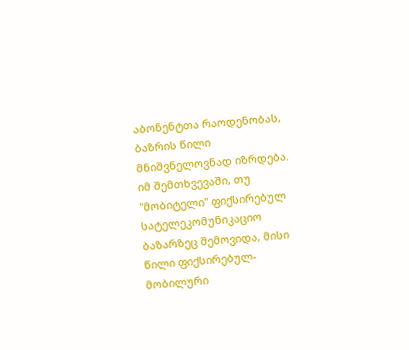აბონენტთა რაოდენობას, ბაზრის წილი მნიშვნელოვნად იზრდება. იმ შემთხვევაში, თუ "მობიტელი" ფიქსირებულ სატელეკომუნიკაციო ბაზარზეც შემოვიდა, მისი წილი ფიქსირებულ-მობილური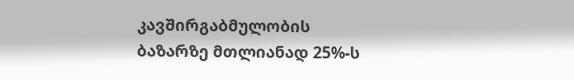კავშირგაბმულობის ბაზარზე მთლიანად 25%-ს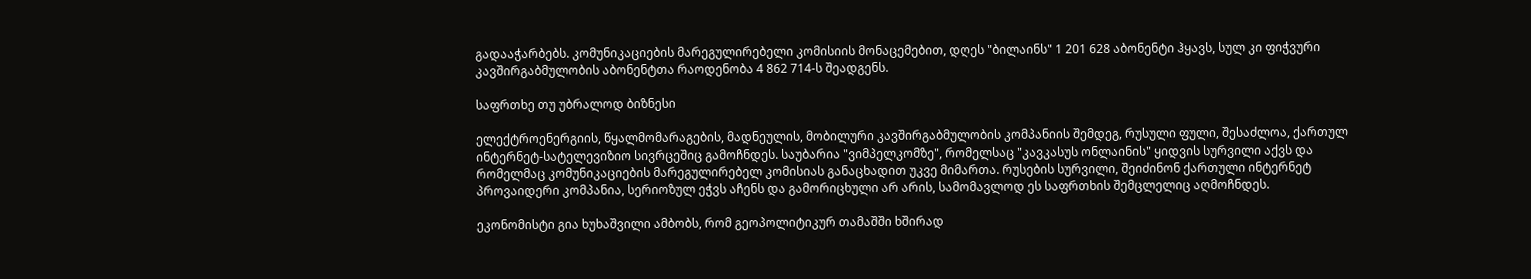გადააჭარბებს. კომუნიკაციების მარეგულირებელი კომისიის მონაცემებით, დღეს "ბილაინს" 1 201 628 აბონენტი ჰყავს, სულ კი ფიჭვური კავშირგაბმულობის აბონენტთა რაოდენობა 4 862 714-ს შეადგენს.

საფრთხე თუ უბრალოდ ბიზნესი

ელექტროენერგიის, წყალმომარაგების, მადნეულის, მობილური კავშირგაბმულობის კომპანიის შემდეგ, რუსული ფული, შესაძლოა, ქართულ ინტერნეტ-სატელევიზიო სივრცეშიც გამოჩნდეს. საუბარია "ვიმპელკომზე", რომელსაც "კავკასუს ონლაინის" ყიდვის სურვილი აქვს და რომელმაც კომუნიკაციების მარეგულირებელ კომისიას განაცხადით უკვე მიმართა. რუსების სურვილი, შეიძინონ ქართული ინტერნეტ პროვაიდერი კომპანია, სერიოზულ ეჭვს აჩენს და გამორიცხული არ არის, სამომავლოდ ეს საფრთხის შემცლელიც აღმოჩნდეს.

ეკონომისტი გია ხუხაშვილი ამბობს, რომ გეოპოლიტიკურ თამაშში ხშირად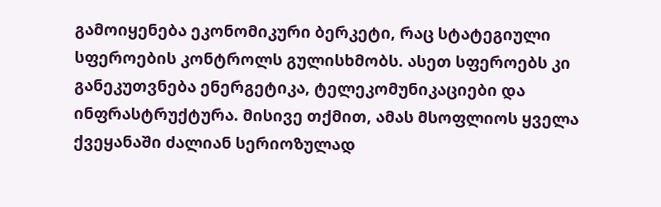გამოიყენება ეკონომიკური ბერკეტი, რაც სტატეგიული სფეროების კონტროლს გულისხმობს. ასეთ სფეროებს კი განეკუთვნება ენერგეტიკა, ტელეკომუნიკაციები და ინფრასტრუქტურა. მისივე თქმით, ამას მსოფლიოს ყველა ქვეყანაში ძალიან სერიოზულად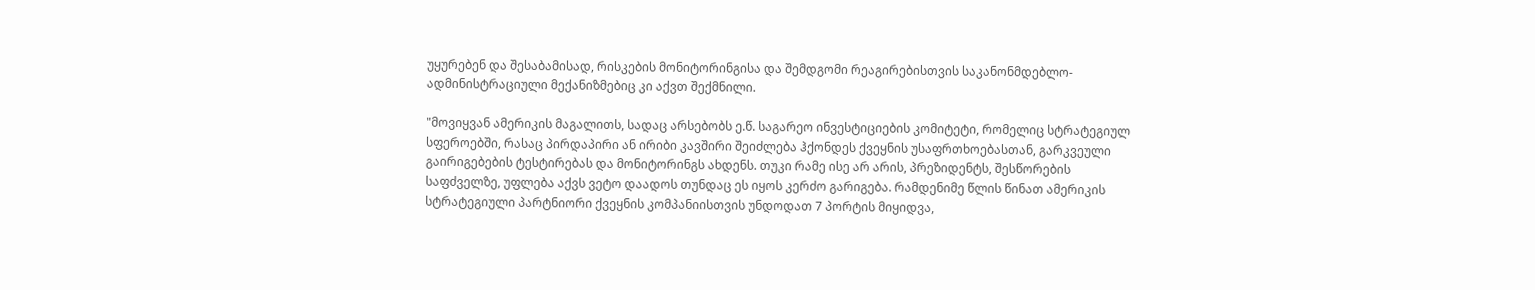უყურებენ და შესაბამისად, რისკების მონიტორინგისა და შემდგომი რეაგირებისთვის საკანონმდებლო-ადმინისტრაციული მექანიზმებიც კი აქვთ შექმნილი.

"მოვიყვან ამერიკის მაგალითს, სადაც არსებობს ე.წ. საგარეო ინვესტიციების კომიტეტი, რომელიც სტრატეგიულ სფეროებში, რასაც პირდაპირი ან ირიბი კავშირი შეიძლება ჰქონდეს ქვეყნის უსაფრთხოებასთან, გარკვეული გაირიგებების ტესტირებას და მონიტორინგს ახდენს. თუკი რამე ისე არ არის, პრეზიდენტს, შესწორების საფძველზე, უფლება აქვს ვეტო დაადოს თუნდაც ეს იყოს კერძო გარიგება. რამდენიმე წლის წინათ ამერიკის სტრატეგიული პარტნიორი ქვეყნის კომპანიისთვის უნდოდათ 7 პორტის მიყიდვა,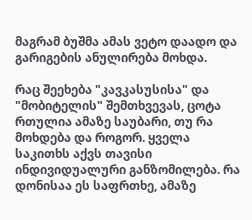მაგრამ ბუშმა ამას ვეტო დაადო და გარიგების ანულირება მოხდა.

რაც შეეხება "კავკასუსისა" და "მობიტელის" შემთხვევას, ცოტა რთულია ამაზე საუბარი, თუ რა მოხდება და როგორ. ყველა საკითხს აქვს თავისი ინდივიდუალური განზომილება. რა დონისაა ეს საფრთხე, ამაზე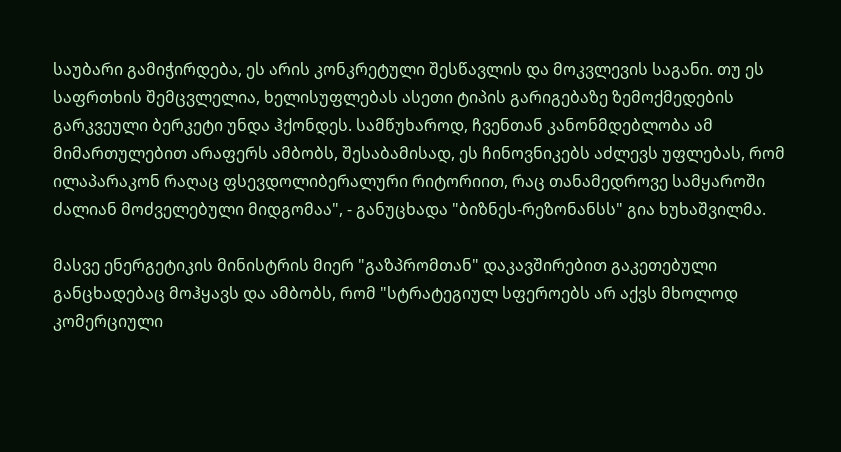საუბარი გამიჭირდება, ეს არის კონკრეტული შესწავლის და მოკვლევის საგანი. თუ ეს საფრთხის შემცვლელია, ხელისუფლებას ასეთი ტიპის გარიგებაზე ზემოქმედების გარკვეული ბერკეტი უნდა ჰქონდეს. სამწუხაროდ, ჩვენთან კანონმდებლობა ამ მიმართულებით არაფერს ამბობს, შესაბამისად, ეს ჩინოვნიკებს აძლევს უფლებას, რომ ილაპარაკონ რაღაც ფსევდოლიბერალური რიტორიით, რაც თანამედროვე სამყაროში ძალიან მოძველებული მიდგომაა", - განუცხადა "ბიზნეს-რეზონანსს" გია ხუხაშვილმა.

მასვე ენერგეტიკის მინისტრის მიერ "გაზპრომთან" დაკავშირებით გაკეთებული განცხადებაც მოჰყავს და ამბობს, რომ "სტრატეგიულ სფეროებს არ აქვს მხოლოდ კომერციული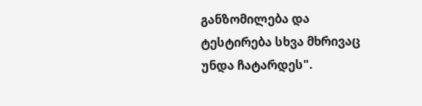განზომილება და ტესტირება სხვა მხრივაც უნდა ჩატარდეს".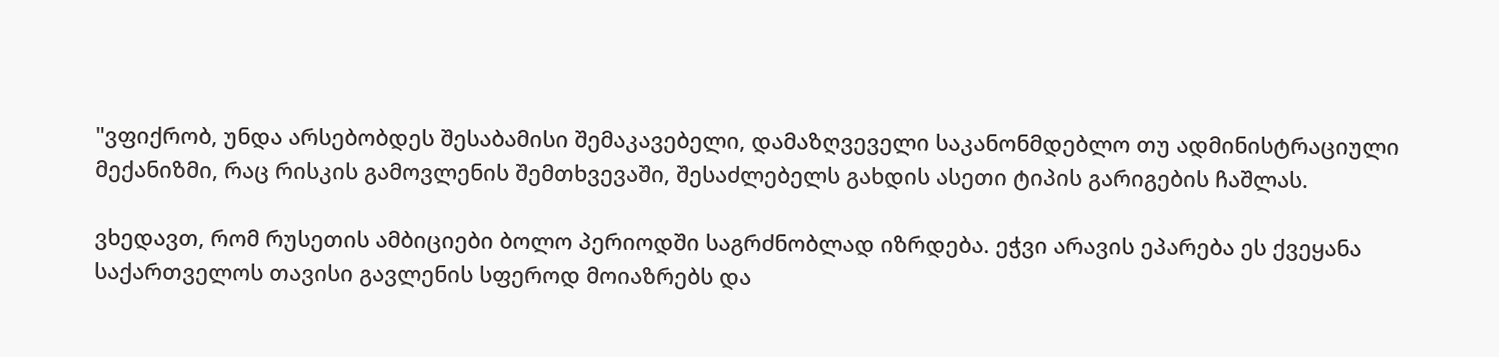"ვფიქრობ, უნდა არსებობდეს შესაბამისი შემაკავებელი, დამაზღვეველი საკანონმდებლო თუ ადმინისტრაციული მექანიზმი, რაც რისკის გამოვლენის შემთხვევაში, შესაძლებელს გახდის ასეთი ტიპის გარიგების ჩაშლას.

ვხედავთ, რომ რუსეთის ამბიციები ბოლო პერიოდში საგრძნობლად იზრდება. ეჭვი არავის ეპარება ეს ქვეყანა საქართველოს თავისი გავლენის სფეროდ მოიაზრებს და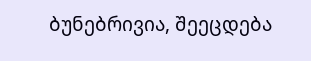ბუნებრივია, შეეცდება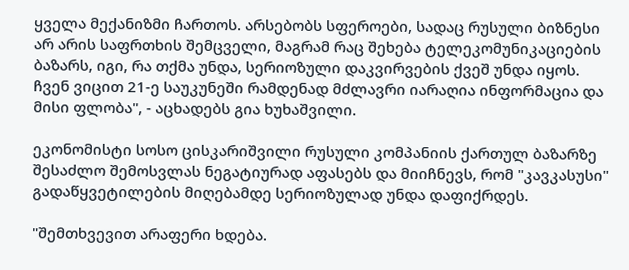ყველა მექანიზმი ჩართოს. არსებობს სფეროები, სადაც რუსული ბიზნესი არ არის საფრთხის შემცველი, მაგრამ რაც შეხება ტელეკომუნიკაციების ბაზარს, იგი, რა თქმა უნდა, სერიოზული დაკვირვების ქვეშ უნდა იყოს. ჩვენ ვიცით 21-ე საუკუნეში რამდენად მძლავრი იარაღია ინფორმაცია და მისი ფლობა", - აცხადებს გია ხუხაშვილი.

ეკონომისტი სოსო ცისკარიშვილი რუსული კომპანიის ქართულ ბაზარზე შესაძლო შემოსვლას ნეგატიურად აფასებს და მიიჩნევს, რომ "კავკასუსი" გადაწყვეტილების მიღებამდე სერიოზულად უნდა დაფიქრდეს.

"შემთხვევით არაფერი ხდება.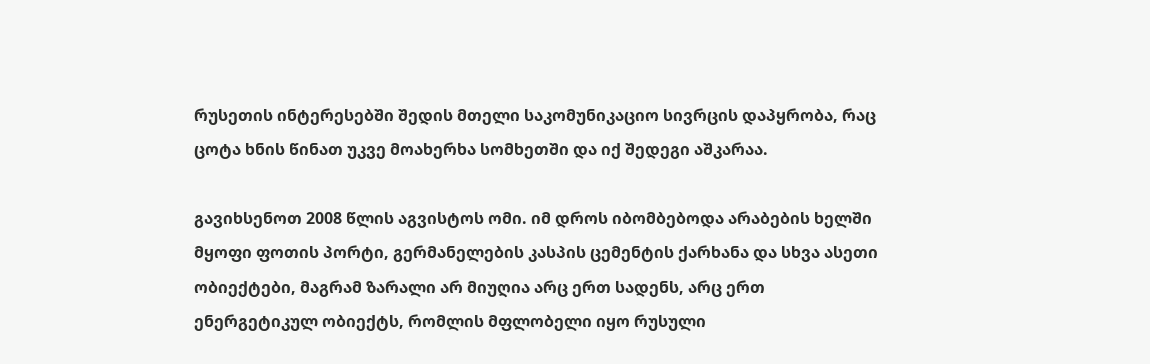რუსეთის ინტერესებში შედის მთელი საკომუნიკაციო სივრცის დაპყრობა, რაც ცოტა ხნის წინათ უკვე მოახერხა სომხეთში და იქ შედეგი აშკარაა.

გავიხსენოთ 2008 წლის აგვისტოს ომი. იმ დროს იბომბებოდა არაბების ხელში მყოფი ფოთის პორტი, გერმანელების კასპის ცემენტის ქარხანა და სხვა ასეთი ობიექტები, მაგრამ ზარალი არ მიუღია არც ერთ სადენს, არც ერთ ენერგეტიკულ ობიექტს, რომლის მფლობელი იყო რუსული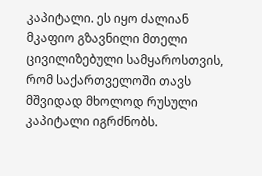კაპიტალი. ეს იყო ძალიან მკაფიო გზავნილი მთელი ცივილიზებული სამყაროსთვის, რომ საქართველოში თავს მშვიდად მხოლოდ რუსული კაპიტალი იგრძნობს.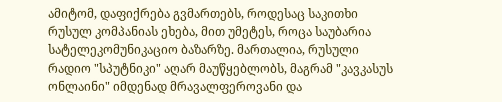ამიტომ, დაფიქრება გვმართებს, როდესაც საკითხი რუსულ კომპანიას ეხება, მით უმეტეს, როცა საუბარია სატელეკომუნიკაციო ბაზარზე. მართალია, რუსული რადიო "სპუტნიკი" აღარ მაუწყებლობს, მაგრამ "კავკასუს ონლაინი" იმდენად მრავალფეროვანი და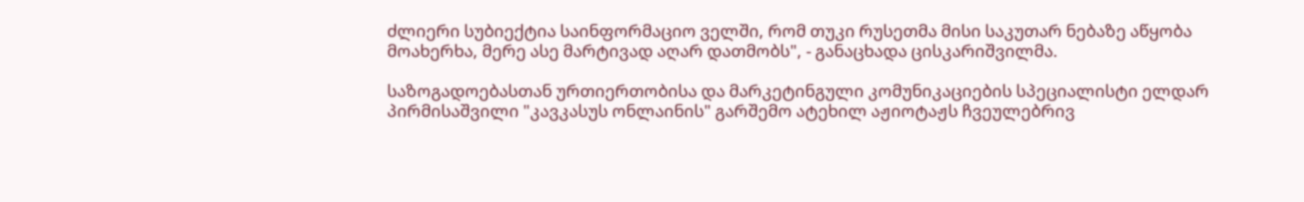ძლიერი სუბიექტია საინფორმაციო ველში, რომ თუკი რუსეთმა მისი საკუთარ ნებაზე აწყობა მოახერხა, მერე ასე მარტივად აღარ დათმობს", - განაცხადა ცისკარიშვილმა.

საზოგადოებასთან ურთიერთობისა და მარკეტინგული კომუნიკაციების სპეციალისტი ელდარ პირმისაშვილი "კავკასუს ონლაინის" გარშემო ატეხილ აჟიოტაჟს ჩვეულებრივ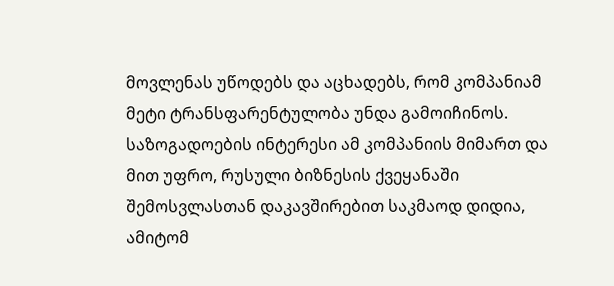მოვლენას უწოდებს და აცხადებს, რომ კომპანიამ მეტი ტრანსფარენტულობა უნდა გამოიჩინოს. საზოგადოების ინტერესი ამ კომპანიის მიმართ და მით უფრო, რუსული ბიზნესის ქვეყანაში შემოსვლასთან დაკავშირებით საკმაოდ დიდია, ამიტომ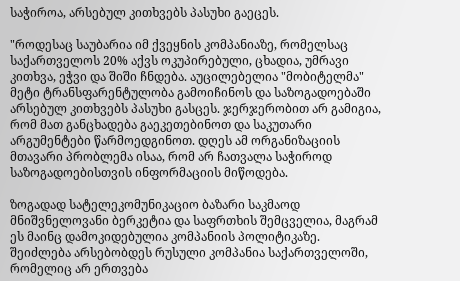საჭიროა, არსებულ კითხვებს პასუხი გაეცეს.

"როდესაც საუბარია იმ ქვეყნის კომპანიაზე, რომელსაც საქართველოს 20% აქვს ოკუპირებული, ცხადია, უმრავი კითხვა, ეჭვი და შიში ჩნდება. აუცილებელია "მობიტელმა" მეტი ტრანსფარენტულობა გამოიჩინოს და საზოგადოებაში არსებულ კითხვებს პასუხი გასცეს. ჯერჯერობით არ გამიგია, რომ მათ განცხადება გაეკეთებინოთ და საკუთარი არგუმენტები წარმოედგინოთ. დღეს ამ ორგანიზაციის მთავარი პრობლემა ისაა, რომ არ ჩათვალა საჭიროდ საზოგადოებისთვის ინფორმაციის მიწოდება.

ზოგადად სატელეკომუნიკაციო ბაზარი საკმაოდ მნიშვნელოვანი ბერკეტია და საფრთხის შემცველია, მაგრამ ეს მაინც დამოკიდებულია კომპანიის პოლიტიკაზე. შეიძლება არსებობდეს რუსული კომპანია საქართველოში, რომელიც არ ერთვება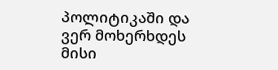პოლიტიკაში და ვერ მოხერხდეს მისი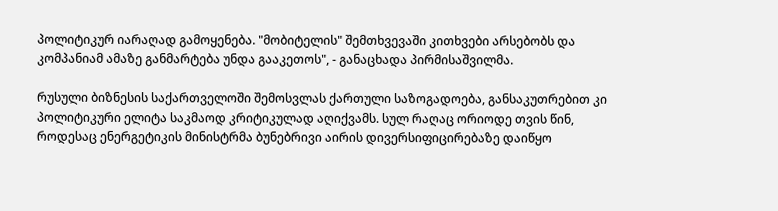პოლიტიკურ იარაღად გამოყენება. "მობიტელის" შემთხვევაში კითხვები არსებობს და კომპანიამ ამაზე განმარტება უნდა გააკეთოს", - განაცხადა პირმისაშვილმა.

რუსული ბიზნესის საქართველოში შემოსვლას ქართული საზოგადოება, განსაკუთრებით კი პოლიტიკური ელიტა საკმაოდ კრიტიკულად აღიქვამს. სულ რაღაც ორიოდე თვის წინ, როდესაც ენერგეტიკის მინისტრმა ბუნებრივი აირის დივერსიფიცირებაზე დაიწყო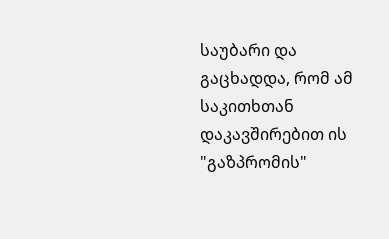საუბარი და გაცხადდა, რომ ამ საკითხთან დაკავშირებით ის "გაზპრომის"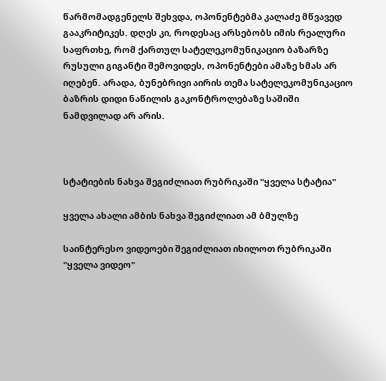წარმომადგენელს შეხვდა, ოპონენტებმა კალაძე მწვავედ გააკრიტიკეს. დღეს კი, როდესაც არსებობს იმის რეალური საფრთხე, რომ ქართულ სატელეკომუნიკაციო ბაზარზე რუსული გიგანტი შემოვიდეს, ოპონენტები ამაზე ხმას არ იღებენ. არადა, ბუნებრივი აირის თემა სატელეკომუნიკაციო ბაზრის დიდი ნაწილის გაკონტროლებაზე საშიში ნამდვილად არ არის.



სტატიების ნახვა შეგიძლიათ რუბრიკაში "ყველა სტატია"

ყველა ახალი ამბის ნახვა შეგიძლიათ ამ ბმულზე

საინტერესო ვიდეოები შეგიძლიათ იხილოთ რუბრიკაში "ყველა ვიდეო"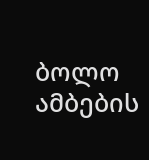ბოლო ამბების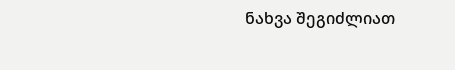ნახვა შეგიძლიათ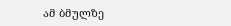ამ ბმულზე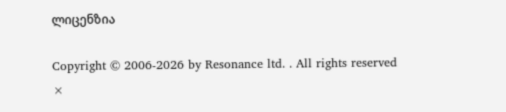ლიცენზია

Copyright © 2006-2026 by Resonance ltd. . All rights reserved
×